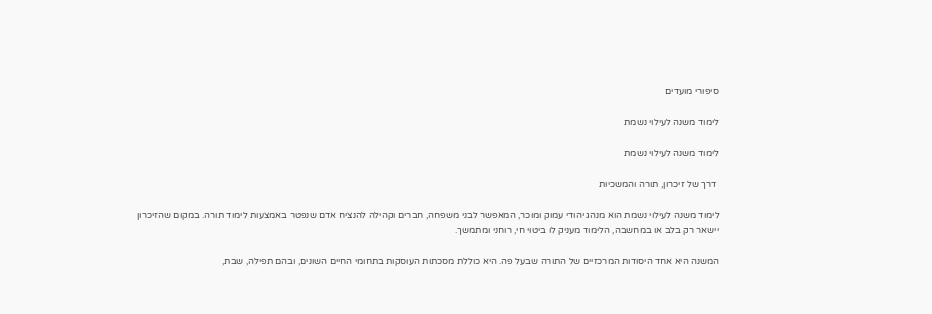סיפורי מועדים

לימוד משנה לעילוי נשמת

לימוד משנה לעילוי נשמת

 דרך של זיכרון, תורה והמשכיות

לימוד משנה לעילוי נשמת הוא מנהג יהודי עמוק ומוכר, המאפשר לבני משפחה, חברים וקהילה להנציח אדם שנפטר באמצעות לימוד תורה. במקום שהזיכרון יישאר רק בלב או במחשבה, הלימוד מעניק לו ביטוי חי, רוחני ומתמשך.

המשנה היא אחד היסודות המרכזיים של התורה שבעל פה. היא כוללת מסכתות העוסקות בתחומי החיים השונים, ובהם תפילה, שבת,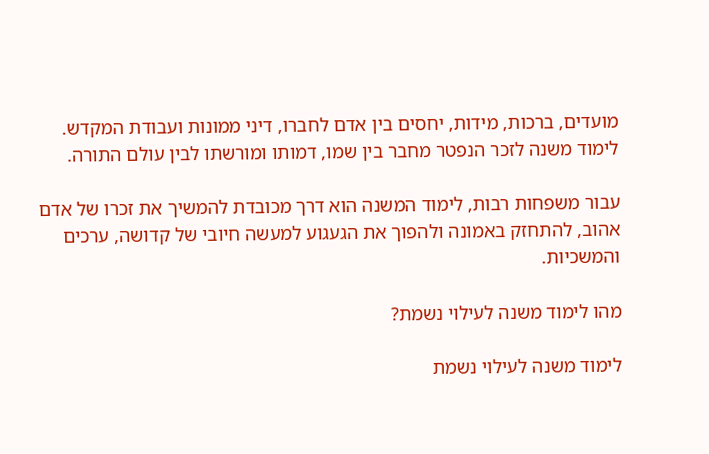מועדים, ברכות, מידות, יחסים בין אדם לחברו, דיני ממונות ועבודת המקדש. לימוד משנה לזכר הנפטר מחבר בין שמו, דמותו ומורשתו לבין עולם התורה.

עבור משפחות רבות, לימוד המשנה הוא דרך מכובדת להמשיך את זכרו של אדם אהוב, להתחזק באמונה ולהפוך את הגעגוע למעשה חיובי של קדושה, ערכים והמשכיות.

מהו לימוד משנה לעילוי נשמת?

לימוד משנה לעילוי נשמת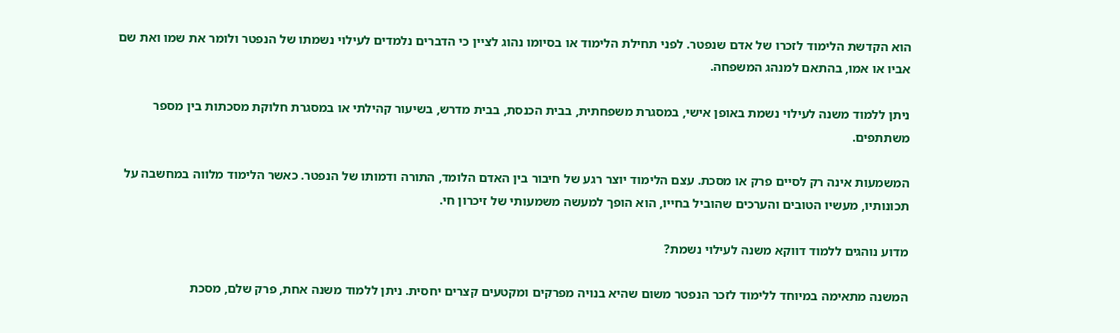הוא הקדשת הלימוד לזכרו של אדם שנפטר. לפני תחילת הלימוד או בסיומו נהוג לציין כי הדברים נלמדים לעילוי נשמתו של הנפטר ולומר את שמו ואת שם אביו או אמו, בהתאם למנהג המשפחה.

ניתן ללמוד משנה לעילוי נשמת באופן אישי, במסגרת משפחתית, בבית הכנסת, בבית מדרש, בשיעור קהילתי או במסגרת חלוקת מסכתות בין מספר משתתפים.

המשמעות אינה רק לסיים פרק או מסכת. עצם הלימוד יוצר רגע של חיבור בין האדם הלומד, התורה ודמותו של הנפטר. כאשר הלימוד מלווה במחשבה על תכונותיו, מעשיו הטובים והערכים שהוביל בחייו, הוא הופך למעשה משמעותי של זיכרון חי.

מדוע נוהגים ללמוד דווקא משנה לעילוי נשמת?

המשנה מתאימה במיוחד ללימוד לזכר הנפטר משום שהיא בנויה מפרקים ומקטעים קצרים יחסית. ניתן ללמוד משנה אחת, פרק שלם, מסכת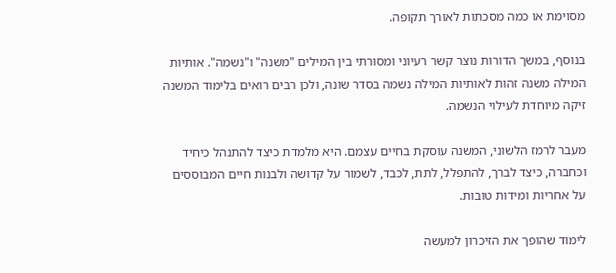מסוימת או כמה מסכתות לאורך תקופה.

בנוסף, במשך הדורות נוצר קשר רעיוני ומסורתי בין המילים "משנה" ו"נשמה". אותיות המילה משנה זהות לאותיות המילה נשמה בסדר שונה, ולכן רבים רואים בלימוד המשנה זיקה מיוחדת לעילוי הנשמה.

מעבר לרמז הלשוני, המשנה עוסקת בחיים עצמם. היא מלמדת כיצד להתנהל כיחיד וכחברה, כיצד לברך, להתפלל, לתת, לכבד, לשמור על קדושה ולבנות חיים המבוססים על אחריות ומידות טובות.

לימוד שהופך את הזיכרון למעשה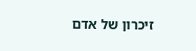זיכרון של אדם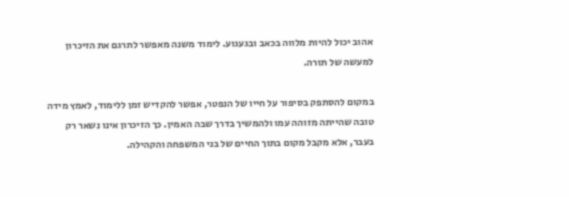אהוב יכול להיות מלווה בכאב ובגעגוע. לימוד משנה מאפשר לתרגם את הזיכרון למעשה של תורה.

במקום להסתפק בסיפור על חייו של הנפטר, אפשר להקדיש זמן ללימוד, לאמץ מידה טובה שהייתה מזוהה עמו ולהמשיך בדרך שבה האמין. כך הזיכרון אינו נשאר רק בעבר, אלא מקבל מקום בתוך החיים של בני המשפחה והקהילה.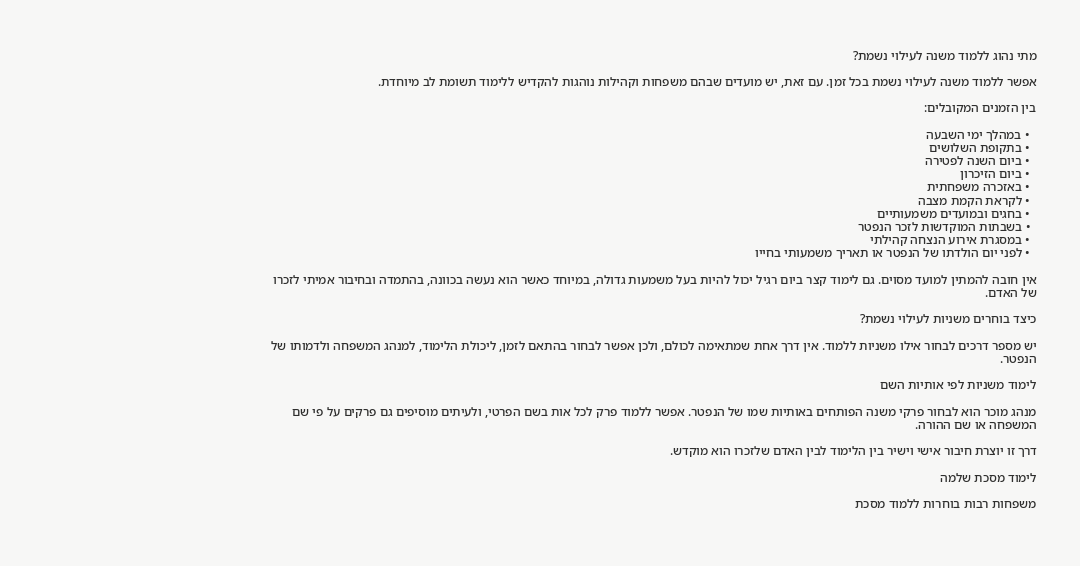מתי נהוג ללמוד משנה לעילוי נשמת?

אפשר ללמוד משנה לעילוי נשמת בכל זמן. עם זאת, יש מועדים שבהם משפחות וקהילות נוהגות להקדיש ללימוד תשומת לב מיוחדת.

בין הזמנים המקובלים:

  • במהלך ימי השבעה
  • בתקופת השלושים
  • ביום השנה לפטירה
  • ביום הזיכרון
  • באזכרה משפחתית
  • לקראת הקמת מצבה
  • בחגים ובמועדים משמעותיים
  • בשבתות המוקדשות לזכר הנפטר
  • במסגרת אירוע הנצחה קהילתי
  • לפני יום הולדתו של הנפטר או תאריך משמעותי בחייו

אין חובה להמתין למועד מסוים. גם לימוד קצר ביום רגיל יכול להיות בעל משמעות גדולה, במיוחד כאשר הוא נעשה בכוונה, בהתמדה ובחיבור אמיתי לזכרו של האדם.

כיצד בוחרים משניות לעילוי נשמת?

יש מספר דרכים לבחור אילו משניות ללמוד. אין דרך אחת שמתאימה לכולם, ולכן אפשר לבחור בהתאם לזמן, ליכולת הלימוד, למנהג המשפחה ולדמותו של הנפטר.

לימוד משניות לפי אותיות השם

מנהג מוכר הוא לבחור פרקי משנה הפותחים באותיות שמו של הנפטר. אפשר ללמוד פרק לכל אות בשם הפרטי, ולעיתים מוסיפים גם פרקים על פי שם המשפחה או שם ההורה.

דרך זו יוצרת חיבור אישי וישיר בין הלימוד לבין האדם שלזכרו הוא מוקדש.

לימוד מסכת שלמה

משפחות רבות בוחרות ללמוד מסכת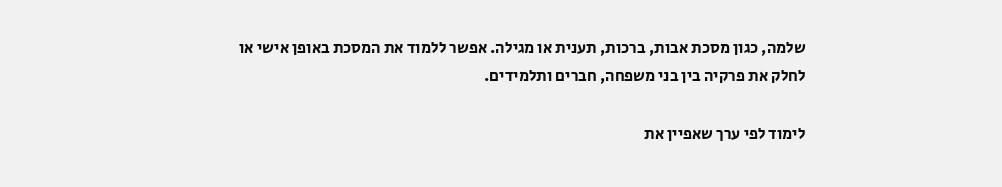שלמה, כגון מסכת אבות, ברכות, תענית או מגילה. אפשר ללמוד את המסכת באופן אישי או לחלק את פרקיה בין בני משפחה, חברים ותלמידים.

לימוד לפי ערך שאפיין את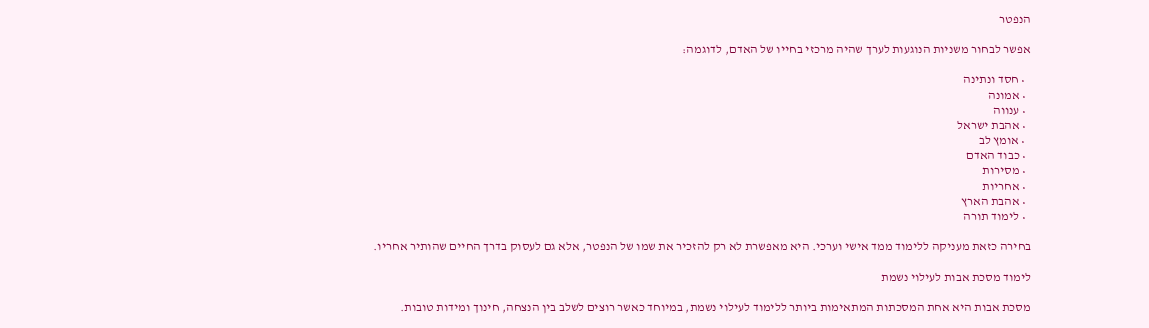הנפטר

אפשר לבחור משניות הנוגעות לערך שהיה מרכזי בחייו של האדם, לדוגמה:

  • חסד ונתינה
  • אמונה
  • ענווה
  • אהבת ישראל
  • אומץ לב
  • כבוד האדם
  • מסירות
  • אחריות
  • אהבת הארץ
  • לימוד תורה

בחירה כזאת מעניקה ללימוד ממד אישי וערכי. היא מאפשרת לא רק להזכיר את שמו של הנפטר, אלא גם לעסוק בדרך החיים שהותיר אחריו.

לימוד מסכת אבות לעילוי נשמת

מסכת אבות היא אחת המסכתות המתאימות ביותר ללימוד לעילוי נשמת, במיוחד כאשר רוצים לשלב בין הנצחה, חינוך ומידות טובות.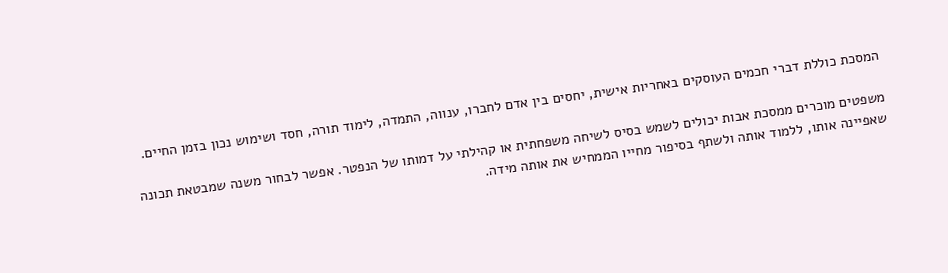המסכת כוללת דברי חכמים העוסקים באחריות אישית, יחסים בין אדם לחברו, ענווה, התמדה, לימוד תורה, חסד ושימוש נכון בזמן החיים.

משפטים מוכרים ממסכת אבות יכולים לשמש בסיס לשיחה משפחתית או קהילתי על דמותו של הנפטר. אפשר לבחור משנה שמבטאת תכונה שאפיינה אותו, ללמוד אותה ולשתף בסיפור מחייו הממחיש את אותה מידה.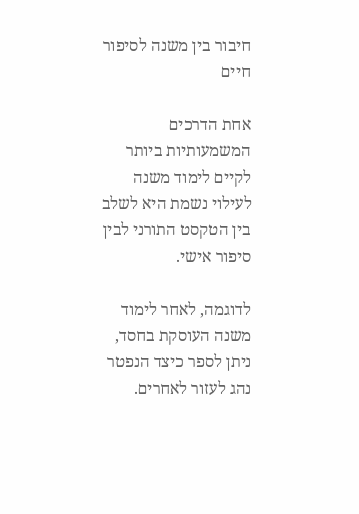חיבור בין משנה לסיפור חיים

אחת הדרכים המשמעותיות ביותר לקיים לימוד משנה לעילוי נשמת היא לשלב בין הטקסט התורני לבין סיפור אישי.

לדוגמה, לאחר לימוד משנה העוסקת בחסד, ניתן לספר כיצד הנפטר נהג לעזור לאחרים.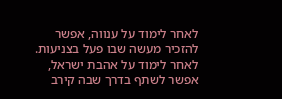לאחר לימוד על ענווה, אפשר להזכיר מעשה שבו פעל בצניעות. לאחר לימוד על אהבת ישראל, אפשר לשתף בדרך שבה קירב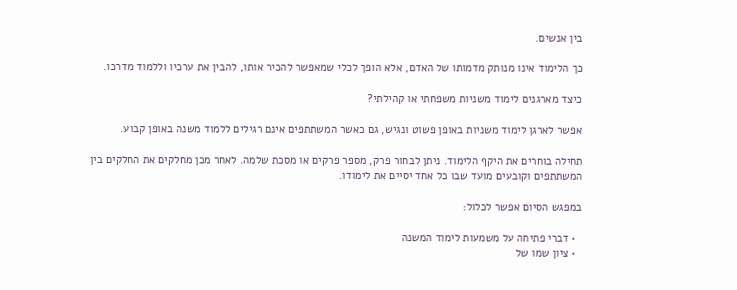בין אנשים.

כך הלימוד אינו מנותק מדמותו של האדם, אלא הופך לכלי שמאפשר להכיר אותו, להבין את ערכיו וללמוד מדרכו.

כיצד מארגנים לימוד משניות משפחתי או קהילתי?

אפשר לארגן לימוד משניות באופן פשוט ונגיש, גם כאשר המשתתפים אינם רגילים ללמוד משנה באופן קבוע.

תחילה בוחרים את היקף הלימוד. ניתן לבחור פרק, מספר פרקים או מסכת שלמה. לאחר מכן מחלקים את החלקים בין המשתתפים וקובעים מועד שבו כל אחד יסיים את לימודו.

במפגש הסיום אפשר לכלול:

  • דברי פתיחה על משמעות לימוד המשנה
  • ציון שמו של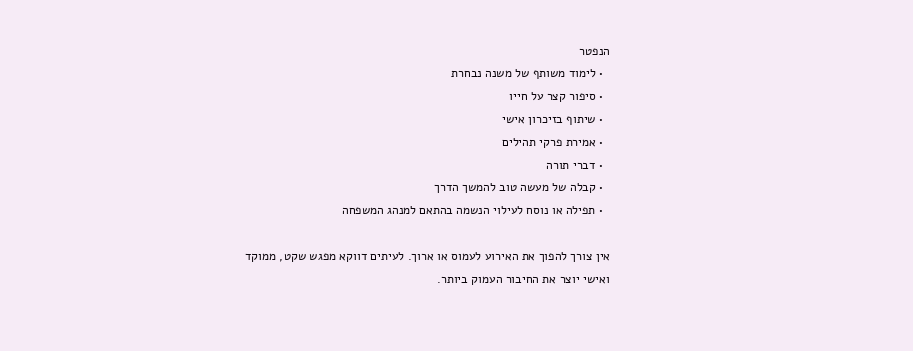הנפטר
  • לימוד משותף של משנה נבחרת
  • סיפור קצר על חייו
  • שיתוף בזיכרון אישי
  • אמירת פרקי תהילים
  • דברי תורה
  • קבלה של מעשה טוב להמשך הדרך
  • תפילה או נוסח לעילוי הנשמה בהתאם למנהג המשפחה

אין צורך להפוך את האירוע לעמוס או ארוך. לעיתים דווקא מפגש שקט, ממוקד ואישי יוצר את החיבור העמוק ביותר.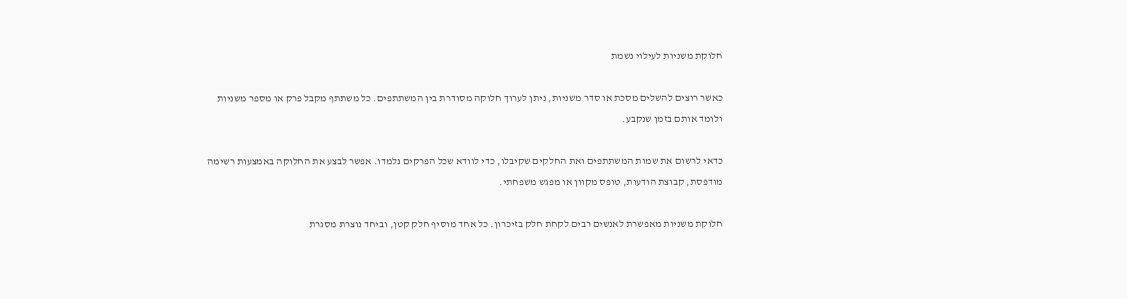חלוקת משניות לעילוי נשמת

כאשר רוצים להשלים מסכת או סדר משניות, ניתן לערוך חלוקה מסודרת בין המשתתפים. כל משתתף מקבל פרק או מספר משניות ולומד אותם בזמן שנקבע.

כדאי לרשום את שמות המשתתפים ואת החלקים שקיבלו, כדי לוודא שכל הפרקים נלמדו. אפשר לבצע את החלוקה באמצעות רשימה מודפסת, קבוצת הודעות, טופס מקוון או מפגש משפחתי.

חלוקת משניות מאפשרת לאנשים רבים לקחת חלק בזיכרון. כל אחד מוסיף חלק קטן, וביחד נוצרת מסגרת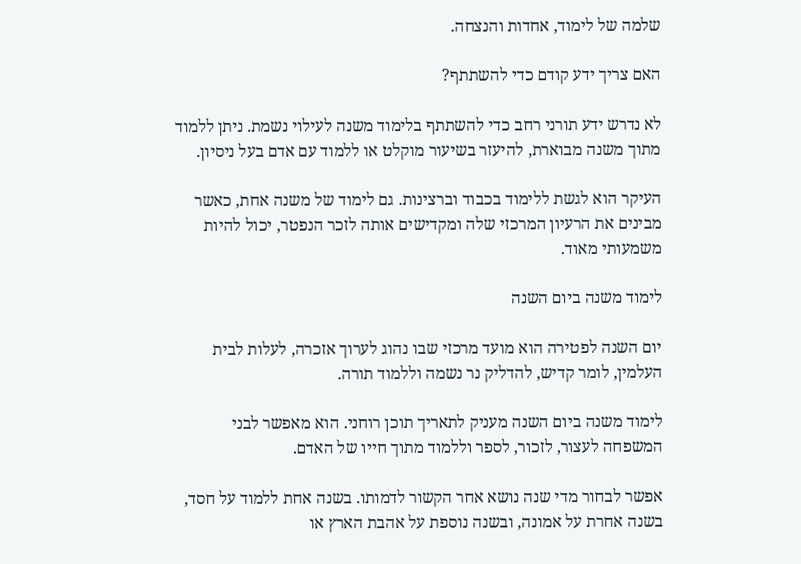שלמה של לימוד, אחדות והנצחה.

האם צריך ידע קודם כדי להשתתף?

לא נדרש ידע תורני רחב כדי להשתתף בלימוד משנה לעילוי נשמת. ניתן ללמוד מתוך משנה מבוארת, להיעזר בשיעור מוקלט או ללמוד עם אדם בעל ניסיון.

העיקר הוא לגשת ללימוד בכבוד וברצינות. גם לימוד של משנה אחת, כאשר מבינים את הרעיון המרכזי שלה ומקדישים אותה לזכר הנפטר, יכול להיות משמעותי מאוד.

לימוד משנה ביום השנה

יום השנה לפטירה הוא מועד מרכזי שבו נהוג לערוך אזכרה, לעלות לבית העלמין, לומר קדיש, להדליק נר נשמה וללמוד תורה.

לימוד משנה ביום השנה מעניק לתאריך תוכן רוחני. הוא מאפשר לבני המשפחה לעצור, לזכור, לספר וללמוד מתוך חייו של האדם.

אפשר לבחור מדי שנה נושא אחר הקשור לדמותו. בשנה אחת ללמוד על חסד, בשנה אחרת על אמונה, ובשנה נוספת על אהבת הארץ או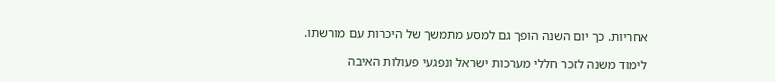אחריות. כך יום השנה הופך גם למסע מתמשך של היכרות עם מורשתו.

לימוד משנה לזכר חללי מערכות ישראל ונפגעי פעולות האיבה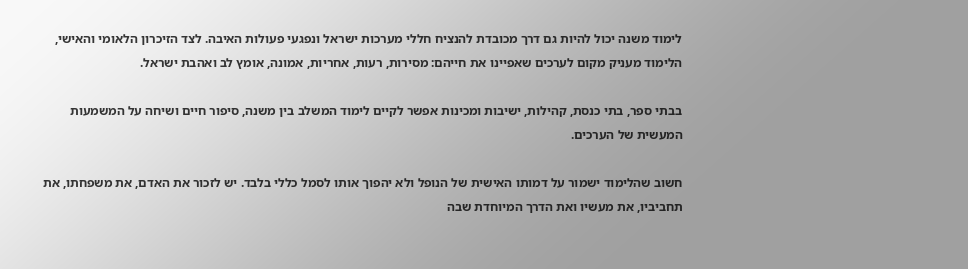לימוד משנה יכול להיות גם דרך מכובדת להנציח חללי מערכות ישראל ונפגעי פעולות האיבה. לצד הזיכרון הלאומי והאישי, הלימוד מעניק מקום לערכים שאפיינו את חייהם: מסירות, רעות, אחריות, אמונה, אומץ לב ואהבת ישראל.

בבתי ספר, בתי כנסת, קהילות, ישיבות ומכינות אפשר לקיים לימוד המשלב בין משנה, סיפור חיים ושיחה על המשמעות המעשית של הערכים.

חשוב שהלימוד ישמור על דמותו האישית של הנופל ולא יהפוך אותו לסמל כללי בלבד. יש לזכור את האדם, את משפחתו, את תחביביו, את מעשיו ואת הדרך המיוחדת שבה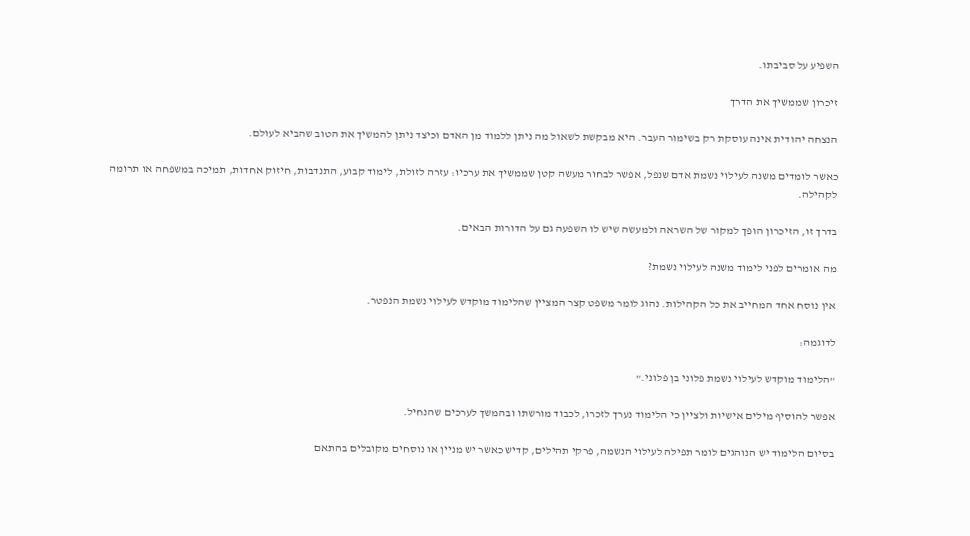השפיע על סביבתו.

זיכרון שממשיך את הדרך

הנצחה יהודית אינה עוסקת רק בשימור העבר. היא מבקשת לשאול מה ניתן ללמוד מן האדם וכיצד ניתן להמשיך את הטוב שהביא לעולם.

כאשר לומדים משנה לעילוי נשמת אדם שנפל, אפשר לבחור מעשה קטן שממשיך את ערכיו: עזרה לזולת, לימוד קבוע, התנדבות, חיזוק אחדות, תמיכה במשפחה או תרומה לקהילה.

בדרך זו, הזיכרון הופך למקור של השראה ולמעשה שיש לו השפעה גם על הדורות הבאים.

מה אומרים לפני לימוד משנה לעילוי נשמת?

אין נוסח אחד המחייב את כל הקהילות. נהוג לומר משפט קצר המציין שהלימוד מוקדש לעילוי נשמת הנפטר.

לדוגמה:

"הלימוד מוקדש לעילוי נשמת פלוני בן פלוני."

אפשר להוסיף מילים אישיות ולציין כי הלימוד נערך לזכרו, לכבוד מורשתו ובהמשך לערכים שהנחיל.

בסיום הלימוד יש הנוהגים לומר תפילה לעילוי הנשמה, פרקי תהילים, קדיש כאשר יש מניין או נוסחים מקובלים בהתאם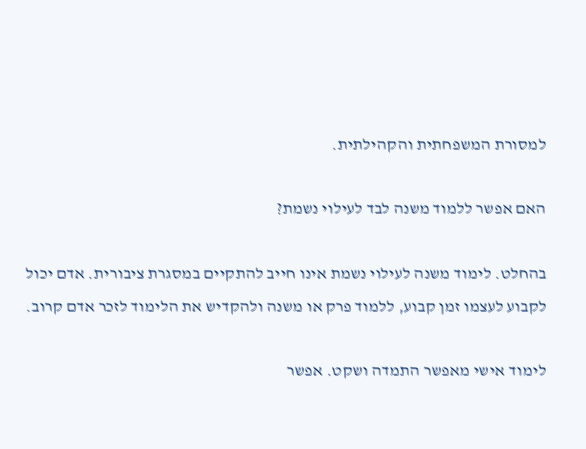למסורת המשפחתית והקהילתית.

האם אפשר ללמוד משנה לבד לעילוי נשמת?

בהחלט. לימוד משנה לעילוי נשמת אינו חייב להתקיים במסגרת ציבורית. אדם יכול לקבוע לעצמו זמן קבוע, ללמוד פרק או משנה ולהקדיש את הלימוד לזכר אדם קרוב.

לימוד אישי מאפשר התמדה ושקט. אפשר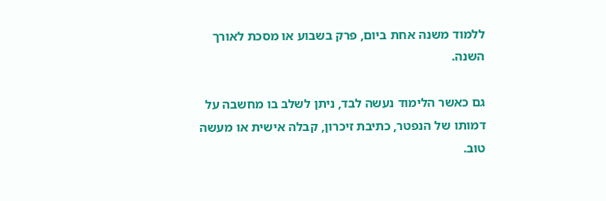ללמוד משנה אחת ביום, פרק בשבוע או מסכת לאורך השנה.

גם כאשר הלימוד נעשה לבד, ניתן לשלב בו מחשבה על דמותו של הנפטר, כתיבת זיכרון, קבלה אישית או מעשה טוב.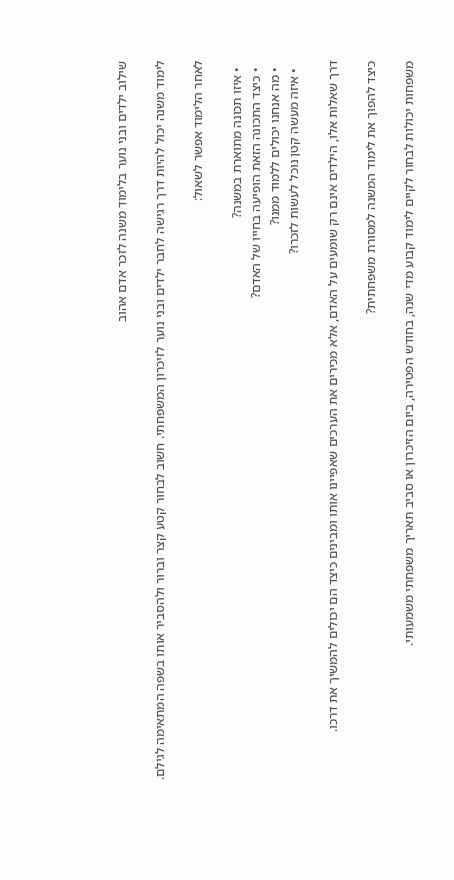שילוב ילדים ובני נוער בלימוד משנה לזכר אדם אהוב

לימוד משנה יכול להיות דרך רגישה לחבר ילדים ובני נוער לזיכרון המשפחתי. חשוב לבחור קטע קצר וברור ולהסביר אותו בשפה המתאימה לגילם.

לאחר הלימוד אפשר לשאול:

  • איזו תכונה מתוארת במשנה?
  • כיצד התכונה הזאת הופיעה בחייו של האדם?
  • מה אנחנו יכולים ללמוד ממנו?
  • איזה מעשה קטן נוכל לעשות לזכרו?

דרך שאלות אלו, הילדים אינם רק שומעים על האדם, אלא מכירים את הערכים שאפיינו אותו ומבינים כיצד הם יכולים להמשיך את דרכו.

כיצד להפוך את לימוד המשנה למסורת משפחתית?

משפחות יכולות לבחור לקיים לימוד קבוע מדי שנה, בחודש הפטירה, ביום הזיכרון או סביב תאריך משפחתי משמעותי.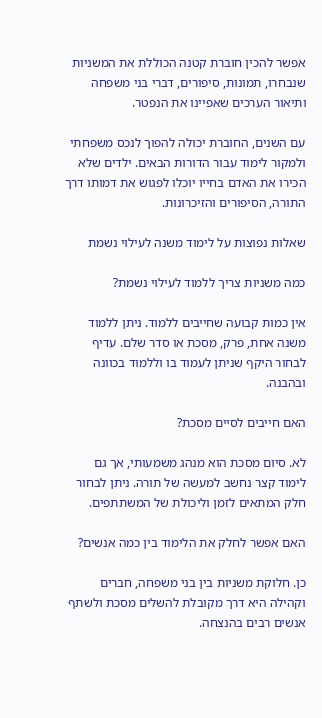אפשר להכין חוברת קטנה הכוללת את המשניות שנבחרו, תמונות, סיפורים, דברי בני משפחה ותיאור הערכים שאפיינו את הנפטר.

עם השנים, החוברת יכולה להפוך לנכס משפחתי ולמקור לימוד עבור הדורות הבאים. ילדים שלא הכירו את האדם בחייו יוכלו לפגוש את דמותו דרך התורה, הסיפורים והזיכרונות.

שאלות נפוצות על לימוד משנה לעילוי נשמת

כמה משניות צריך ללמוד לעילוי נשמת?

אין כמות קבועה שחייבים ללמוד. ניתן ללמוד משנה אחת, פרק, מסכת או סדר שלם. עדיף לבחור היקף שניתן לעמוד בו וללמוד בכוונה ובהבנה.

האם חייבים לסיים מסכת?

לא. סיום מסכת הוא מנהג משמעותי, אך גם לימוד קצר נחשב למעשה של תורה. ניתן לבחור חלק המתאים לזמן וליכולת של המשתתפים.

האם אפשר לחלק את הלימוד בין כמה אנשים?

כן. חלוקת משניות בין בני משפחה, חברים וקהילה היא דרך מקובלת להשלים מסכת ולשתף אנשים רבים בהנצחה.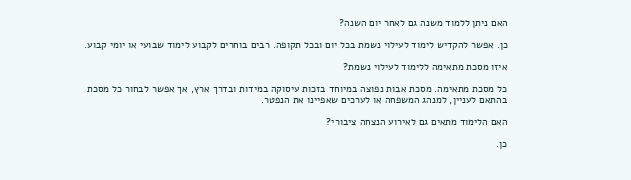האם ניתן ללמוד משנה גם לאחר יום השנה?

כן. אפשר להקדיש לימוד לעילוי נשמת בכל יום ובכל תקופה. רבים בוחרים לקבוע לימוד שבועי או יומי קבוע.

איזו מסכת מתאימה ללימוד לעילוי נשמת?

כל מסכת מתאימה. מסכת אבות נפוצה במיוחד בזכות עיסוקה במידות ובדרך ארץ, אך אפשר לבחור כל מסכת בהתאם לעניין, למנהג המשפחה או לערכים שאפיינו את הנפטר.

האם הלימוד מתאים גם לאירוע הנצחה ציבורי?

כן.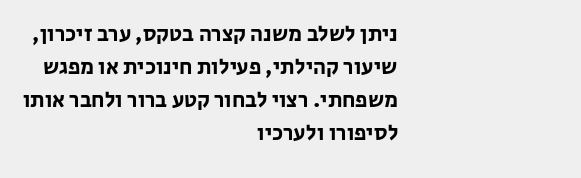ניתן לשלב משנה קצרה בטקס, ערב זיכרון, שיעור קהילתי, פעילות חינוכית או מפגש משפחתי. רצוי לבחור קטע ברור ולחבר אותו לסיפורו ולערכיו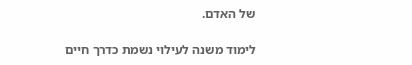של האדם.

לימוד משנה לעילוי נשמת כדרך חיים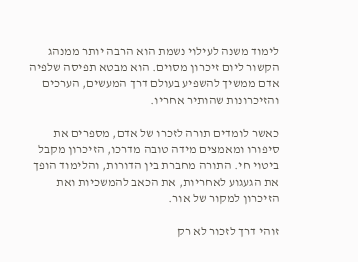לימוד משנה לעילוי נשמת הוא הרבה יותר ממנהג הקשור ליום זיכרון מסוים. הוא מבטא תפיסה שלפיה אדם ממשיך להשפיע בעולם דרך המעשים, הערכים והזיכרונות שהותיר אחריו.

כאשר לומדים תורה לזכרו של אדם, מספרים את סיפורו ומאמצים מידה טובה מדרכו, הזיכרון מקבל ביטוי חי. התורה מחברת בין הדורות, והלימוד הופך את הגעגוע לאחריות, את הכאב להמשכיות ואת הזיכרון למקור של אור.

זוהי דרך לזכור לא רק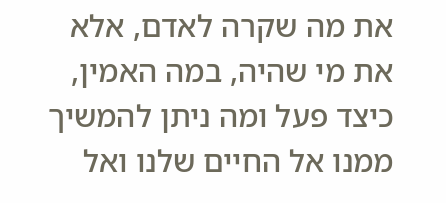את מה שקרה לאדם, אלא את מי שהיה, במה האמין, כיצד פעל ומה ניתן להמשיך ממנו אל החיים שלנו ואל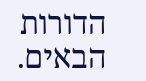הדורות הבאים.